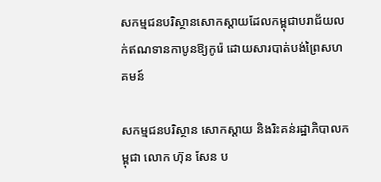សកម្មជនបរិស្ថានសោកស្តាយដែលកម្ពុជាបរាជ័យលក់ឥណទានកាបូនឱ្យកូរ៉េ ដោយសារបាត់បង់ព្រៃសហគមន៍

សកម្មជនបរិស្ថាន សោកស្តាយ និងរិះគន់រដ្ឋាភិបាលកម្ពុជា លោក ហ៊ុន សែន ប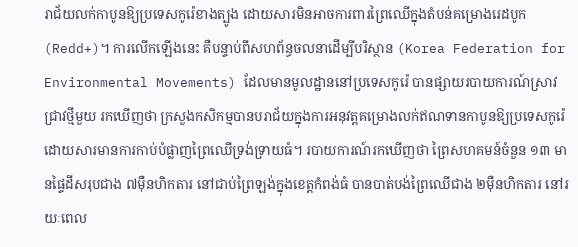រាជ័យលក់កាបូនឱ្យប្រទេសកូរ៉េខាងត្បូង ដោយសារមិនអាចការពារព្រៃឈើក្នុងតំបន់គម្រោងរេដបូក (Redd+)។ ការលើកឡើងនេះ គឺបន្ទាប់ពីសហព័ន្ធចលនាដើម្បីបរិស្ថាន (Korea Federation for Environmental Movements) ដែលមានមូលដ្ឋាននៅប្រទេសកូរ៉េ បានផ្សាយរបាយការណ៍ស្រាវជ្រាវថ្មីមួយ រកឃើញថា ក្រសួងកសិកម្មបានបរាជ័យក្នុងការអនុវត្តគម្រោងលក់ឥណទានកាបូនឱ្យប្រទេសកូរ៉េ ដោយសារមានការកាប់បំផ្លាញព្រៃឈើទ្រង់ទ្រាយធំ។ របាយការណ៍រកឃើញថា ព្រៃសហគមន៍ចំនួន ១៣ មានផ្ទៃដីសរុបជាង ៧ម៉ឺនហិកតារ នៅជាប់ព្រៃឡង់ក្នុងខេត្តកំពង់ធំ បានបាត់បង់ព្រៃឈើជាង ២ម៉ឺនហិកតារ នៅរយៈពេល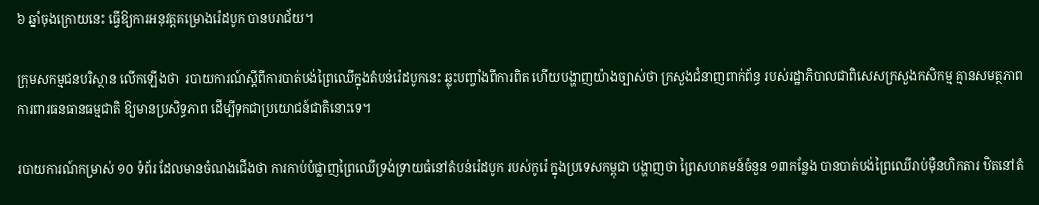៦ ឆ្នាំចុងក្រោយនេះ ធ្វើឱ្យការអនុវត្តគម្រោងរ៉េដបូក បានបរាជ័យ។

ក្រុមសកម្មជនបរិស្ថាន លើកឡើងថា  របាយការណ៍ស្តីពីការបាត់បង់ព្រៃឈើក្នុងតំបន់រ៉េដបូកនេះ ឆ្លុះបញ្ចាំងពីការពិត ហើយបង្ហាញយ៉ាងច្បាស់ថា ក្រសួងជំនាញពាក់ព័ន្ធ របស់រដ្ឋាភិបាលជាពិសេសក្រសួងកសិកម្ម គ្មានសមត្ថភាពការពារធនធានធម្មជាតិ ឱ្យមានប្រសិទ្ធភាព ដើម្បីទុកជាប្រយោជន៍ជាតិនោះទេ។

របាយការណ៍កម្រាស់ ១០ ទំព័រ ដែលមានចំណងជើងថា ការកាប់បំផ្លាញព្រៃឈើទ្រង់ទ្រាយធំនៅតំបន់រ៉េដបូក របស់កូរ៉េ ក្នុងប្រទេសកម្ពុជា បង្ហាញថា ព្រៃសហគមន៍ចំនួន ១៣កន្លែង បានបាត់បង់ព្រៃឈើរាប់ម៉ឺនហិកតារ ឋិតនៅតំ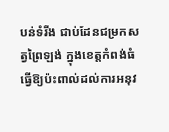បន់ទំរីង ជាប់ដែនជម្រកសត្វព្រៃឡង់ ក្នុងខេត្តកំពង់ធំ ធ្វើឱ្យប៉ះពាល់ដល់ការអនុវ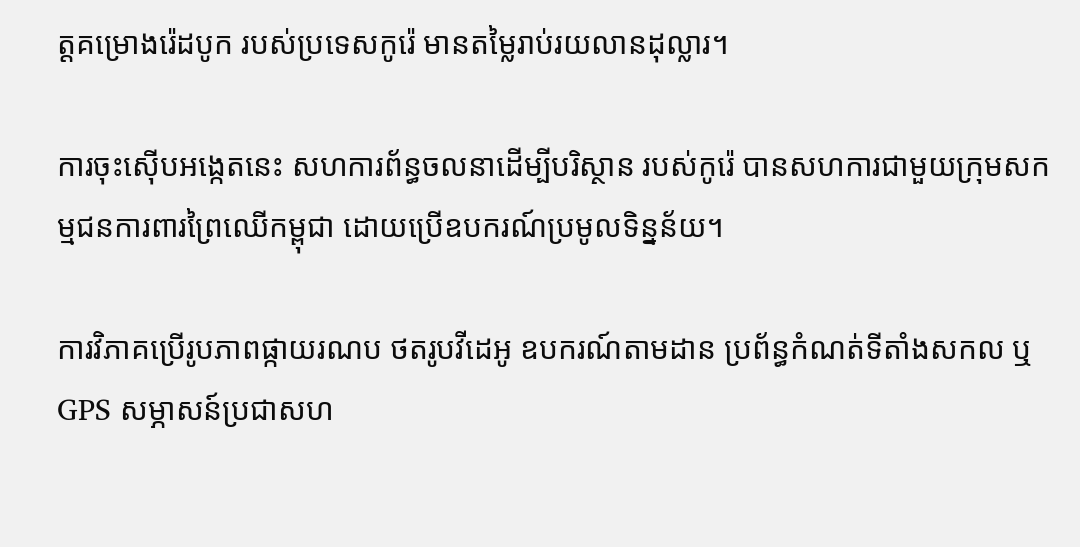ត្តគម្រោងរ៉េដបូក របស់ប្រទេសកូរ៉េ មានតម្លៃរាប់រយលានដុល្លារ។

ការចុះស៊ើបអង្កេតនេះ សហការព័ន្ធចលនាដើម្បីបរិស្ថាន របស់កូរ៉េ បានសហការជាមួយក្រុមសកម្មជនការពារព្រៃឈើកម្ពុជា ដោយប្រើឧបករណ៍ប្រមូលទិន្នន័យ។

ការវិភាគប្រើរូបភាពផ្កាយរណប ថតរូបវីដេអូ ឧបករណ៍តាមដាន ប្រព័ន្ធកំណត់ទីតាំងសកល ឬ GPS សម្ភាសន៍ប្រជាសហ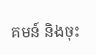គមន៍ និងចុះ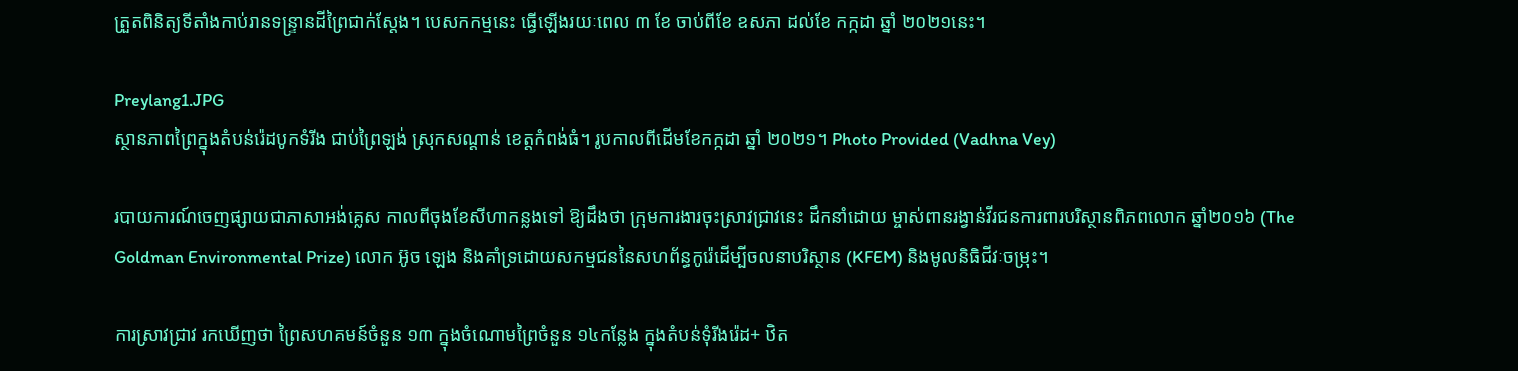ត្រួតពិនិត្យទីតាំងកាប់រានទន្ទ្រានដីព្រៃជាក់ស្តែង។ បេសកកម្មនេះ ធ្វើឡើងរយៈពេល ៣ ខែ ចាប់ពីខែ ឧសភា ដល់ខែ កក្កដា ឆ្នាំ ២០២១នេះ។

Preylang1.JPG
ស្ថានភាពព្រៃក្នុងតំបន់រ៉េដបូកទំរីង ជាប់ព្រៃឡង់ ស្រុកសណ្តាន់ ខេត្តកំពង់ធំ។ រូបកាលពីដើមខែកក្កដា ឆ្នាំ ២០២១។ Photo Provided (Vadhna Vey)

របាយការណ៍ចេញផ្សាយជាភាសាអង់គ្លេស កាលពីចុងខែសីហាកន្លងទៅ ឱ្យដឹងថា ក្រុមការងារចុះស្រាវជ្រាវនេះ ដឹកនាំដោយ ម្ចាស់ពានរង្វាន់វីរជនការពារបរិស្ថានពិភពលោក ឆ្នាំ២០១៦ (The Goldman Environmental Prize) លោក អ៊ូច ឡេង និងគាំទ្រដោយសកម្មជននៃសហព័ន្ធកូរ៉េដើម្បីចលនាបរិស្ថាន (KFEM) និងមូលនិធិជីវៈចម្រុះ។

ការស្រាវជ្រាវ រកឃើញថា ព្រៃសហគមន៍ចំនួន ១៣ ក្នុងចំណោមព្រៃចំនួន ១៤កន្លែង ក្នុងតំបន់ទុំរីងរ៉េដ+ ឋិត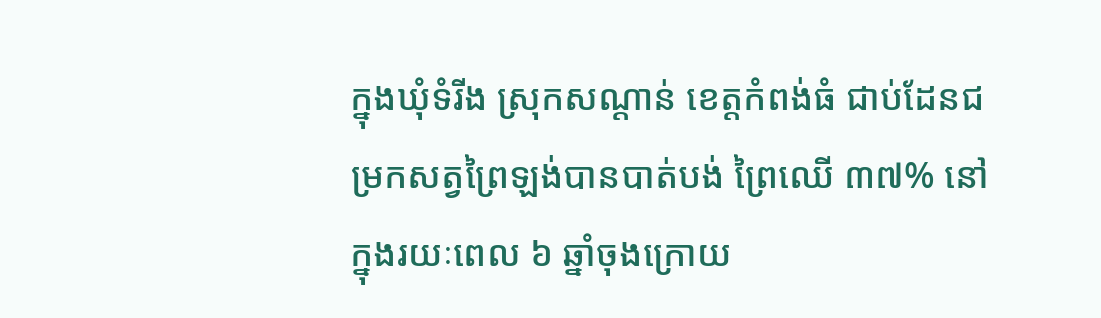ក្នុងឃុំទំរីង ស្រុកសណ្ដាន់ ខេត្តកំពង់ធំ ជាប់ដែនជម្រកសត្វព្រៃឡង់បានបាត់បង់ ព្រៃឈើ ៣៧% នៅក្នុងរយៈពេល ៦ ឆ្នាំចុងក្រោយ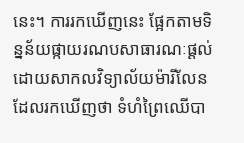នេះ។ ការរកឃើញនេះ ផ្អែកតាមទិន្នន័យផ្កាយរណបសាធារណៈផ្តល់ដោយសាកលវិទ្យាល័យម៉ារីលែន ដែលរកឃើញថា ទំហំព្រៃឈើបា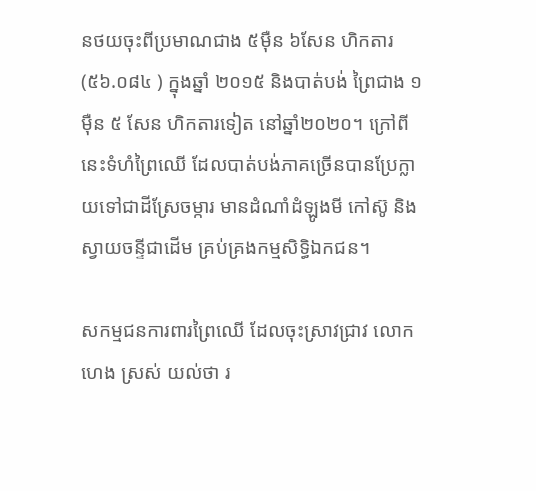នថយចុះពីប្រមាណជាង ៥ម៉ឺន ៦សែន ហិកតារ (៥៦.០៨៤ ) ក្នុងឆ្នាំ ២០១៥ និងបាត់បង់ ព្រៃជាង ១ម៉ឺន ៥ សែន ហិកតារទៀត នៅឆ្នាំ២០២០។ ក្រៅពីនេះទំហំព្រៃឈើ ដែលបាត់បង់ភាគច្រើនបានប្រែក្លាយទៅជាដីស្រែចម្ការ មានដំណាំដំឡូងមី កៅស៊ូ និងស្វាយចន្ទីជាដើម គ្រប់គ្រងកម្មសិទ្ធិឯកជន។

សកម្មជនការពារព្រៃឈើ ដែលចុះស្រាវជ្រាវ លោក ហេង ស្រស់ យល់ថា រ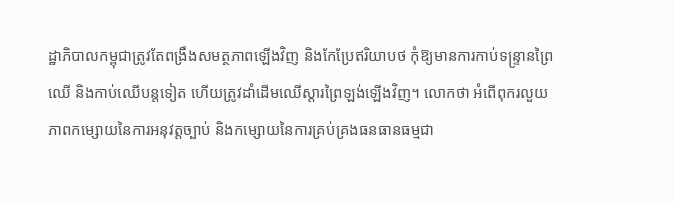ដ្ឋាភិបាលកម្ពុជាត្រូវតែពង្រឹងសមត្ថភាពឡើងវិញ និងកែប្រែឥរិយាបថ កុំឱ្យមានការកាប់ទន្ទ្រានព្រៃឈើ និងកាប់ឈើបន្តទៀត ហើយត្រូវដាំដើមឈើស្តារព្រៃឡង់ឡើងវិញ។ លោកថា អំពើពុករលួយ ភាពកម្សោយនៃការអនុវត្តច្បាប់ និងកម្សោយនៃការគ្រប់គ្រងធនធានធម្មជា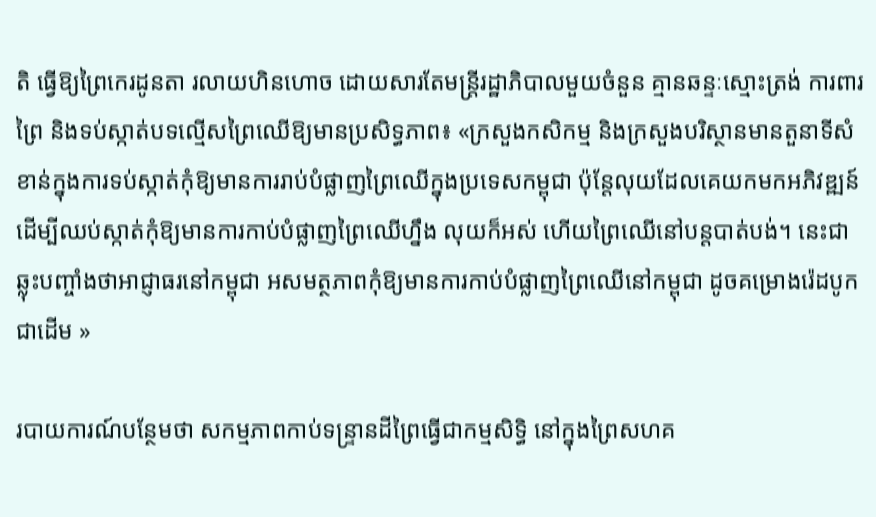តិ ធ្វើឱ្យព្រៃកេរដូនតា រលាយហិនហោច ដោយសារតែមន្ត្រីរដ្ឋាភិបាលមួយចំនួន គ្មានឆន្ទៈស្មោះត្រង់ ការពារព្រៃ និងទប់ស្កាត់បទល្មើសព្រៃឈើឱ្យមានប្រសិទ្ធភាព៖ «ក្រសួងកសិកម្ម និងក្រសួងបរិស្ថានមានតួនាទីសំខាន់ក្នុងការទប់ស្កាត់កុំឱ្យមានការរាប់បំផ្លាញព្រៃឈើក្នុងប្រទេសកម្ពុជា ប៉ុន្តែលុយដែលគេយកមកអភិវឌ្ឍន៍ដើម្បីឈប់ស្កាត់កុំឱ្យមានការកាប់បំផ្លាញព្រៃឈើហ្នឹង លុយក៏អស់ ហើយព្រៃឈើនៅបន្តបាត់បង់។ នេះជា ឆ្លុះបញ្ចាំងថាអាជ្ញាធរនៅកម្ពុជា អសមត្ថភាពកុំឱ្យមានការកាប់បំផ្លាញព្រៃឈើនៅកម្ពុជា ដូចគម្រោងរ៉េដបូកជាដើម »

របាយការណ៍បន្ថែមថា សកម្មភាពកាប់ទន្ទ្រានដីព្រៃធ្វើជាកម្មសិទ្ធិ នៅក្នុងព្រៃសហគ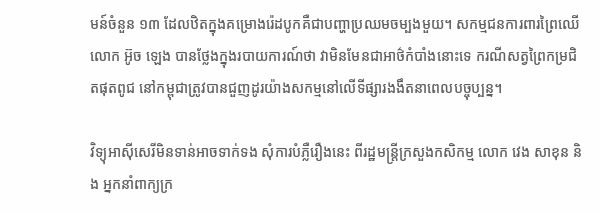មន៍ចំនួន ១៣ ដែលឋិតក្នុងគម្រោងរ៉េដបូកគឺជាបញ្ហាប្រឈមចម្បងមួយ។ សកម្មជនការពារព្រៃឈើ លោក អ៊ូច ឡេង បានថ្លែងក្នុងរបាយការណ៍ថា វាមិនមែនជាអាថ៌កំបាំងនោះទេ ករណីសត្វព្រៃកម្រជិតផុតពូជ នៅកម្ពុជាត្រូវបានជួញដូរយ៉ាងសកម្មនៅលើទីផ្សារងងឹតនាពេលបច្ចុប្បន្ន។

វិទ្យុអាស៊ីសេរីមិនទាន់អាចទាក់ទង សុំការបំភ្លឺរឿងនេះ ពីរដ្ឋមន្ត្រីក្រសួងកសិកម្ម លោក វេង សាខុន និង អ្នកនាំពាក្យក្រ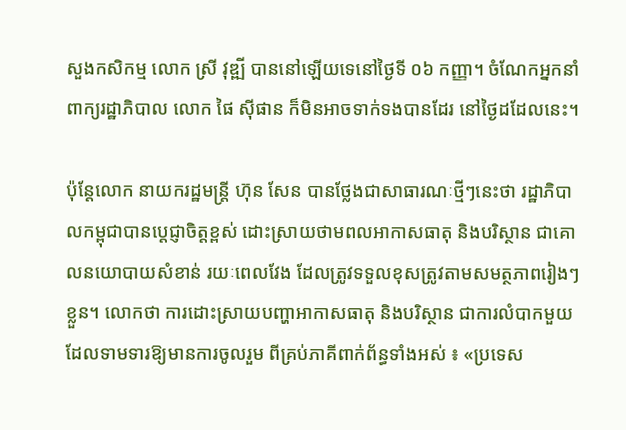សួងកសិកម្ម លោក ស្រី វុឌ្ឍី បាននៅឡើយទេនៅថ្ងៃទី ០៦ កញ្ញា។ ចំណែកអ្នកនាំពាក្យរដ្ឋាភិបាល លោក ផៃ ស៊ីផាន ក៏មិនអាចទាក់ទងបានដែរ នៅថ្ងៃដដែលនេះ។

ប៉ុន្តែលោក នាយករដ្ឋមន្ត្រី ហ៊ុន សែន បានថ្លែងជាសាធារណៈថ្មីៗនេះថា រដ្ឋាភិបាលកម្ពុជាបានប្តេជ្ញាចិត្តខ្ពស់ ដោះស្រាយថាមពលអាកាសធាតុ និងបរិស្ថាន ជាគោលនយោបាយសំខាន់ រយៈពេលវែង ដែលត្រូវទទួលខុសត្រូវតាមសមត្ថភាពរៀងៗខ្លួន។ លោកថា ការដោះស្រាយបញ្ហាអាកាសធាតុ និងបរិស្ថាន ជាការលំបាកមួយ ដែលទាមទារឱ្យមានការចូលរួម ពីគ្រប់ភាគីពាក់ព័ន្ធទាំងអស់ ៖ «ប្រទេស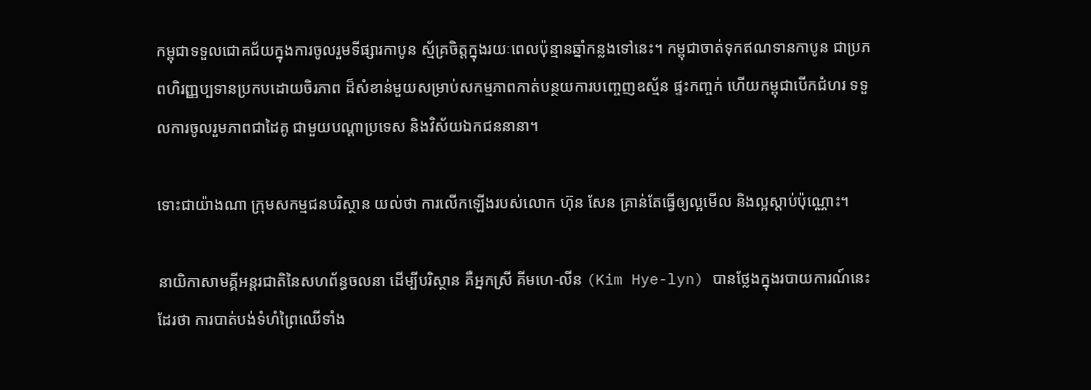កម្ពុជាទទួលជោគជ័យក្នុងការចូលរួមទីផ្សារកាបូន ស្ម័គ្រចិត្តក្នុងរយៈពេលប៉ុន្មានឆ្នាំកន្លងទៅនេះ។ កម្ពុជាចាត់ទុកឥណទានកាបូន ជាប្រភពហិរញ្ញប្បទានប្រកបដោយចិរភាព ដ៏សំខាន់មួយសម្រាប់សកម្មភាពកាត់បន្ថយការបញ្ចេញឧស្ម័ន ផ្ទះកញ្ចក់ ហើយកម្ពុជាបើកជំហរ ទទួលការចូលរួមភាពជាដៃគូ ជាមួយបណ្តាប្រទេស និងវិស័យឯកជននានា។

ទោះជាយ៉ាងណា ក្រុមសកម្មជនបរិស្ថាន យល់ថា ការលើកឡើងរបស់លោក ហ៊ុន សែន គ្រាន់តែធ្វើឲ្យល្អមើល និងល្អស្តាប់ប៉ុណ្ណោះ។

នាយិកាសាមគ្គីអន្តរជាតិនៃសហព័ន្ធចលនា ដើម្បីបរិស្ថាន គឺអ្នកស្រី គីមហេ-លីន (Kim Hye-lyn) បានថ្លែងក្នុងរបាយការណ៍នេះដែរថា ការបាត់បង់ទំហំព្រៃឈើទាំង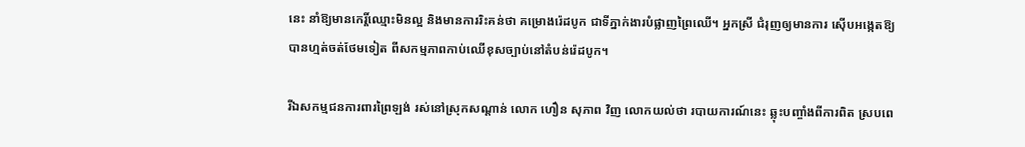នេះ នាំឱ្យមានកេរ្តិ៍ឈ្មោះមិនល្អ និងមានការរិះគន់ថា គម្រោងរ៉េដបូក ជាទីភ្នាក់ងារបំផ្លាញព្រៃឈើ។ អ្នកស្រី ជំរុញឲ្យមានការ ស៊ើបអង្កេតឱ្យបានហ្មត់ចត់ថែមទៀត ពីសកម្មភាពកាប់ឈើខុសច្បាប់នៅតំបន់រ៉េដបូក។

រីឯសកម្មជនការពារព្រៃឡង់ រស់នៅស្រុកសណ្ដាន់ លោក ហឿន សុភាព វិញ លោកយល់ថា របាយការណ៍នេះ ឆ្លុះបញ្ចាំងពីការពិត ស្របពេ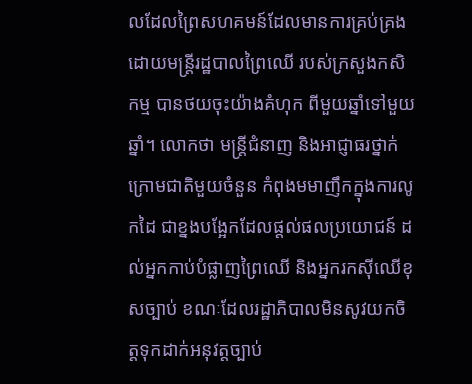លដែលព្រៃសហគមន៍ដែលមានការគ្រប់គ្រងដោយមន្ត្រីរដ្ឋបាលព្រៃឈើ របស់ក្រសួងកសិកម្ម បានថយចុះយ៉ាងគំហុក ពីមួយឆ្នាំទៅមួយឆ្នាំ។ លោកថា មន្ត្រីជំនាញ និងអាជ្ញាធរថ្នាក់ក្រោមជាតិមួយចំនួន កំពុងមមាញឹកក្នុងការលូកដៃ ជាខ្នងបង្អែកដែលផ្តល់ផលប្រយោជន៍ ដល់អ្នកកាប់បំផ្លាញព្រៃឈើ និងអ្នករកស៊ីឈើខុសច្បាប់ ខណៈដែលរដ្ឋាភិបាលមិនសូវយកចិត្តទុកដាក់អនុវត្តច្បាប់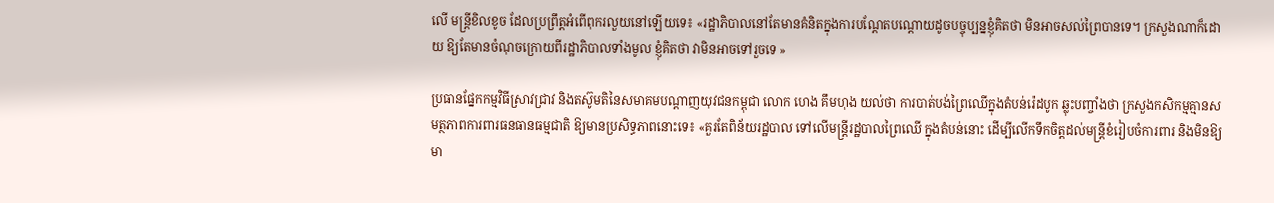លើ មន្ត្រីខិលខូច ដែលប្រព្រឹត្តអំពើពុករលួយនៅឡើយទេ៖ «រដ្ឋាភិបាលនៅតែមានគំនិតក្នុងការបណ្ដែតបណ្ដោយដូចបច្ចុប្បន្នខ្ញុំគិតថា មិនអាចសល់ព្រៃបានទេ។ ក្រសួងណាក៏ដោយ ឱ្យតែមានចំណុចក្រោយពីរដ្ឋាភិបាលទាំងមូល ខ្ញុំគិតថា វាមិនអាចទៅរួចទេ »

ប្រធានផ្នែកកម្មវិធីស្រាវជ្រាវ និងតស៊ូមតិនៃសមាគមបណ្ដាញយុវជនកម្ពុជា លោក ហេង គឹមហុង យល់ថា ការបាត់បង់ព្រៃឈើក្នុងតំបន់រ៉េដបូក ឆ្លុះបញ្ចាំងថា ក្រសួងកសិកម្មគ្មានសមត្ថភាពការពារធនធានធម្មជាតិ ឱ្យមានប្រសិទ្ធភាពនោះទេ៖ «គួរតែពិន័យរដ្ឋបាល ទៅលើមន្ត្រីរដ្ឋបាលព្រៃឈើ ក្នុងតំបន់នោះ ដើម្បីលើកទឹកចិត្តដល់មន្ត្រីខំរៀបចំការពារ និងមិនឱ្យមា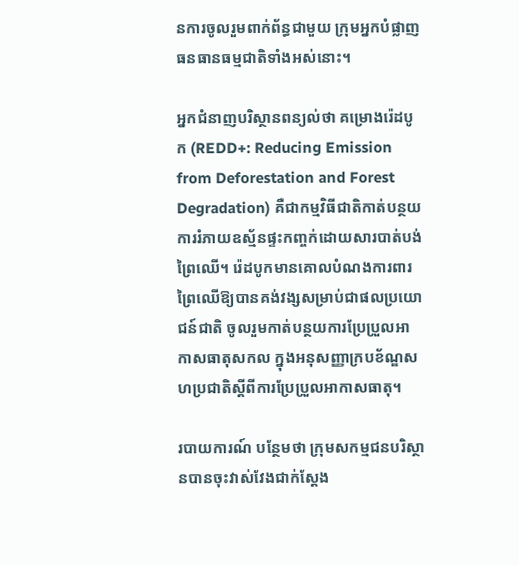នការចូលរួមពាក់ព័ន្ធជាមួយ ក្រុមអ្នកបំផ្លាញធនធានធម្មជាតិទាំងអស់នោះ។

អ្នកជំនាញបរិស្ថានពន្យល់ថា គម្រោងរ៉េដបូក (REDD+: Reducing Emission from Deforestation and Forest Degradation) គឺជាកម្មវិធីជាតិកាត់បន្ថយការរំភាយឧស្ម័នផ្ទះកញ្ចក់ដោយសារបាត់បង់ព្រៃឈើ។ រ៉េដបូកមានគោលបំណងការពារព្រៃឈើឱ្យបានគង់វង្សសម្រាប់ជាផលប្រយោជន៍ជាតិ ចូលរួមកាត់បន្ថយការប្រែប្រួលអាកាសធាតុសកល ក្នុងអនុសញ្ញាក្របខ័ណ្ឌសហប្រជាតិស្តីពីការប្រែប្រួលអាកាសធាតុ។

របាយការណ៍ បន្ថែមថា ក្រុមសកម្មជនបរិស្ថានបានចុះវាស់វែងជាក់ស្តែង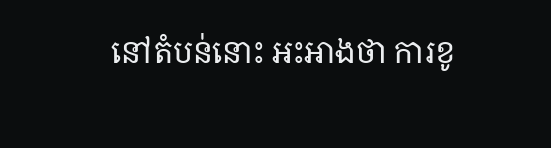នៅតំបន់នោះ អះអាងថា ការខូ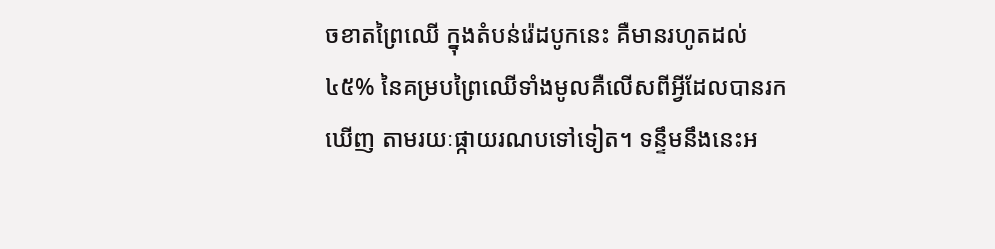ចខាតព្រៃឈើ ក្នុងតំបន់រ៉េដបូកនេះ គឺមានរហូតដល់ ៤៥% នៃគម្របព្រៃឈើទាំងមូលគឺលើសពីអ្វីដែលបានរកឃើញ តាមរយៈផ្កាយរណបទៅទៀត។ ទន្ទឹមនឹងនេះអ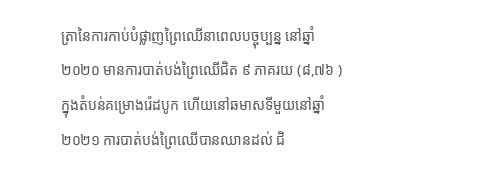ត្រានៃការកាប់បំផ្លាញព្រៃឈើនាពេលបច្ចុប្បន្ន នៅឆ្នាំ ២០២០ មានការបាត់បង់ព្រៃឈើជិត ៩ ភាគរយ (៨,៧៦ ) ក្នុងតំបន់គម្រោងរ៉េដបូក ហើយនៅឆមាសទីមួយនៅឆ្នាំ ២០២១ ការបាត់បង់ព្រៃឈើបានឈានដល់ ជិ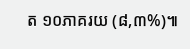ត ១០ភាគរយ (៨,៣%)៕